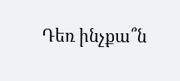Դեռ ինչքա՞ն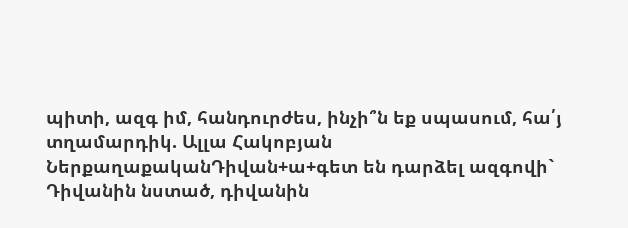պիտի, ազգ իմ, հանդուրժես, ինչի՞ն եք սպասում, հա՛յ տղամարդիկ. Ալլա Հակոբյան
ՆերքաղաքականԴիվան+ա+գետ են դարձել ազգովի`
Դիվանին նստած, դիվանին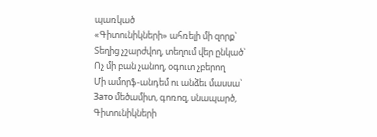պառկած
«Գիտունիկների» ահռելի մի զորք`
Տեղից չշարժվող, տեղում վեր ընկած`
Ոչ մի բան չանող, օգուտ չբերող
Մի ամորֆ-անդեմ ու անձեւ մասսա`
Зато մեծամիտ, գոռոզ, սնապարծ,
Գիտունիկների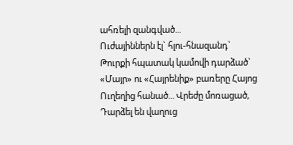ահռելի զանգված...
Ուժայիններն էլ` հլու-հնազանդ`
Թուրքի հպատակ կամովի դարձած`
«Մայր» ու «Հայրենիք» բառերը Հայոց
Ուղեղից հանած... Վրեժը մոռացած,
Դարձել են վաղուց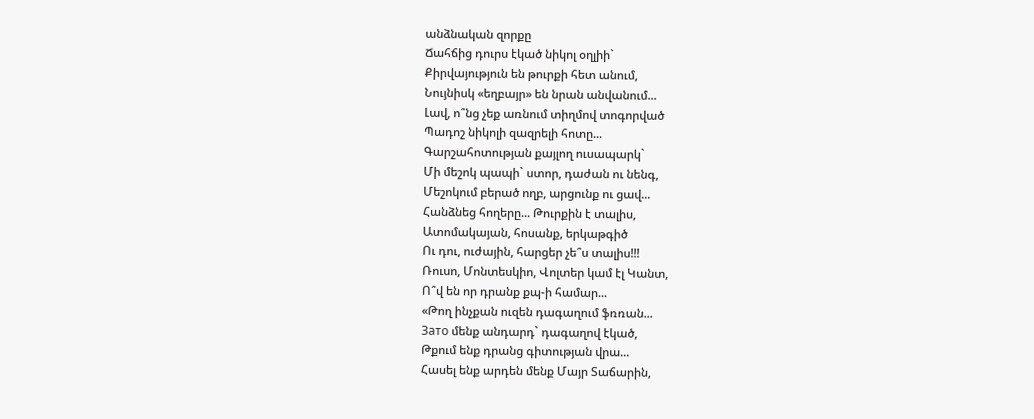անձնական զորքը
Ճահճից դուրս էկած նիկոլ օղլիի`
Քիրվայություն են թուրքի հետ անում,
Նույնիսկ «եղբայր» են նրան անվանում...
Լավ, ո՞նց չեք առնում տիղմով տոգորված
Պադոշ նիկոլի զազրելի հոտը...
Գարշահոտության քայլող ուսապարկ`
Մի մեշոկ պապի` ստոր, դաժան ու նենգ,
Մեշոկում բերած ողբ, արցունք ու ցավ...
Հանձնեց հողերը... Թուրքին է տալիս,
Ատոմակայան, հոսանք, երկաթգիծ
Ու դու, ուժային, հարցեր չե՞ս տալիս!!!
Ռուսո, Մոնտեսկիո, Վոլտեր կամ էլ Կանտ,
Ո՞վ են որ դրանք քպ-ի համար...
«Թող ինչքան ուզեն դագաղում ֆռռան...
Зато մենք անդարդ` դագաղով էկած,
Թքում ենք դրանց գիտության վրա...
Հասել ենք արդեն մենք Մայր Տաճարին,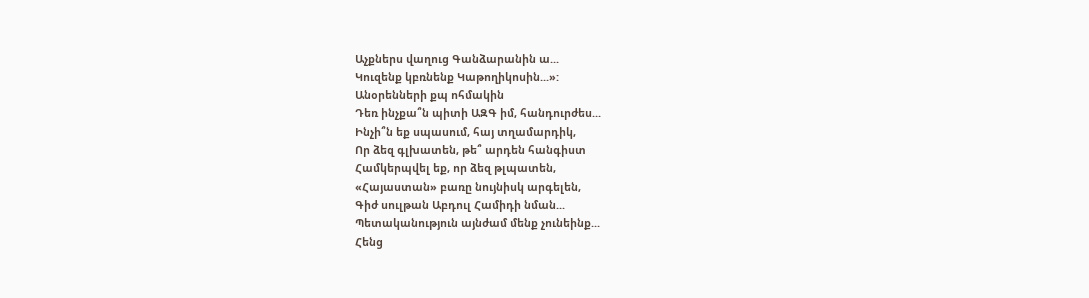Աչքներս վաղուց Գանձարանին ա...
Կուզենք կբռնենք Կաթողիկոսին...»:
Անօրենների քպ ոհմակին
Դեռ ինչքա՞ն պիտի ԱԶԳ իմ, հանդուրժես...
Ինչի՞ն եք սպասում, հայ տղամարդիկ,
Որ ձեզ գլխատեն, թե՞ արդեն հանգիստ
Համկերպվել եք, որ ձեզ թլպատեն,
«Հայաստան» բառը նույնիսկ արգելեն,
Գիժ սուլթան Աբդուլ Համիդի նման...
Պետականություն այնժամ մենք չունեինք...
Հենց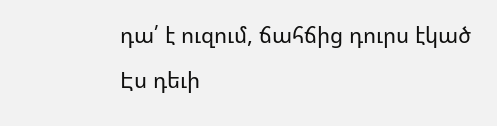դա՛ է ուզում, ճահճից դուրս էկած
Էս դեւի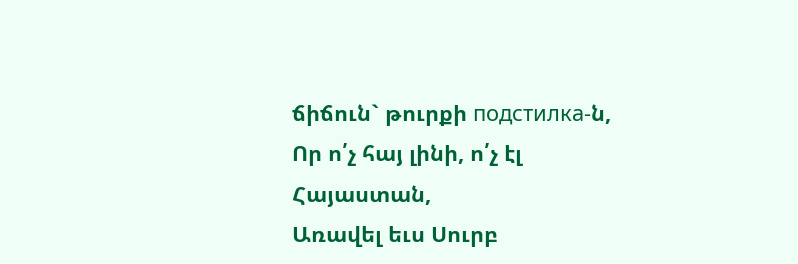ճիճուն` թուրքի подстилка-ն,
Որ ո՛չ հայ լինի, ո՛չ էլ Հայաստան,
Առավել եւս Սուրբ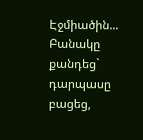Էջմիածին...
Բանակը քանդեց` դարպասը բացեց,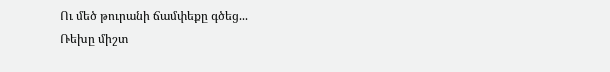Ու մեծ թուրանի ճամփեքը գծեց...
Ռեխը միշտ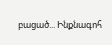բացած... Ինքնագոհ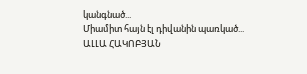կանգնած...
Միամիտ հայն էլ դիվանին պառկած...
ԱԼԼԱ ՀԱԿՈԲՅԱՆ